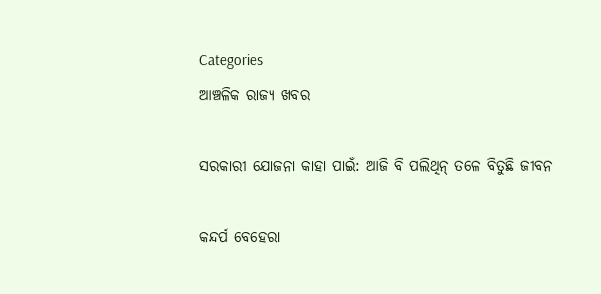Categories
ଆଞ୍ଚଳିକ ରାଜ୍ୟ ଖବର

ସରକାରୀ ଯୋଜନା କାହା ପାଇଁ: ଆଜି ବି ପଲିଥିନ୍‌ ତଳେ ବିତୁଛି ଜୀବନ

କନ୍ଦର୍ପ ବେହେରା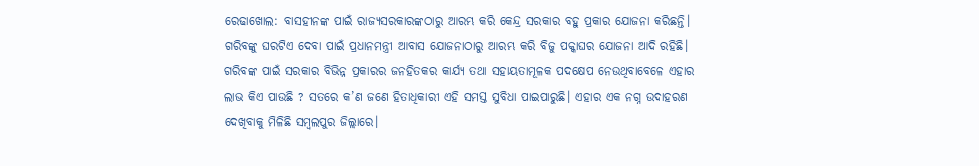ରେଢାଖୋଲ: ବାସହୀନଙ୍କ ପାଇଁ ରାଜ୍ୟସରକାରଙ୍କଠାରୁ ଆରମ୍ଭ କରି କେନ୍ଦ୍ର ସରକାର ବହୁ ପ୍ରକାର ଯୋଜନା କରିଛନ୍ତି। ଗରିବଙ୍କୁ ଘରଟିଏ ଦେବା ପାଇଁ ପ୍ରଧାନମନ୍ତ୍ରୀ ଆବାସ ଯୋଜନାଠାରୁ ଆରମ୍ଭ କରି ବିଜୁ ପକ୍କାଘର ଯୋଜନା ଆଦି ରହିଛି। ଗରିବଙ୍କ ପାଇଁ ସରକାର ବିଭିନ୍ନ ପ୍ରକାରର ଜନହିତକର କାର୍ଯ୍ୟ ତଥା ସହାୟତାମୂଳକ ପଦକ୍ଷେପ ନେଉଥିବାବେଳେ ଏହାର ଲାଭ କିଏ ପାଉଛି ? ସତରେ କ’ଣ ଜଣେ ହିତାଧିକାରୀ ଏହି ସମସ୍ତ ସୁବିଧା ପାଇପାରୁଛି। ଏହାର ଏକ ନଗ୍ନ ଉଦାହରଣ ଦେଖିବାକୁ ମିଳିଛି ସମ୍ବଲପୁର ଜିଲ୍ଲାରେ।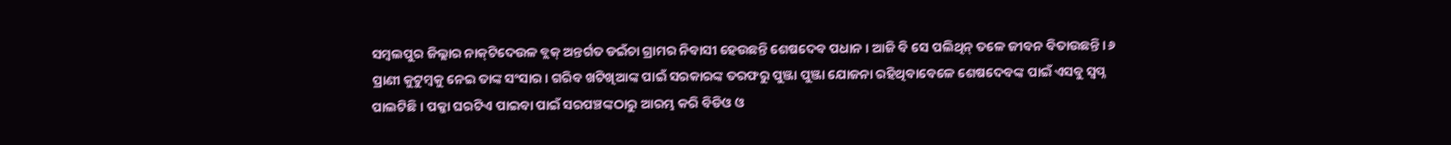ସମ୍ବଲପୁର ଜିଲ୍ଲାର ନାକ୍‌ଟିଦେଉଳ ବ୍ଲକ୍‌ ଅନ୍ତର୍ଗତ ଡଇଁଚା ଗ୍ରାମର ନିବାସୀ ହେଉଛନ୍ତି ଶେଷଦେବ ପଧାନ। ଆଜି ବି ସେ ପଲିଥିନ୍‌ ତଳେ ଜୀବନ ବିତାଉଛନ୍ତି। ୬ ପ୍ରାଣୀ କୁଟୁମ୍ବକୁ ନେଇ ତାଙ୍କ ସଂସାର। ଗରିବ ଖଟିଖିଆଙ୍କ ପାଇଁ ସରକାରଙ୍କ ତରଫରୁ ପୁଞ୍ଜା ପୁଞ୍ଜା ଯୋଜନା ରହିଥିବାବେଳେ ଶେଷଦେବଙ୍କ ପାଇଁ ଏସବୁ ସ୍ବପ୍ନ ପାଲଟିଛି। ପକ୍କା ଘରଟିଏ ପାଇବା ପାଇଁ ସରପଞ୍ଚଙ୍କଠାରୁ ଆରମ୍ଭ କରି ବିଡିଓ ଓ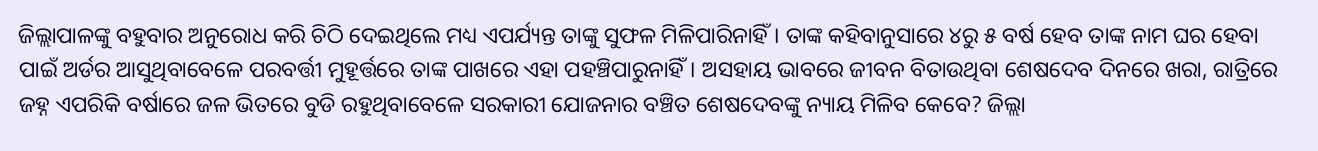ଜିଲ୍ଲାପାଳଙ୍କୁ ବହୁବାର ଅନୁରୋଧ କରି ଚିଠି ଦେଇଥିଲେ ମଧ୍ୟ ଏପର୍ଯ୍ୟନ୍ତ ତାଙ୍କୁ ସୁଫଳ ମିଳିପାରିନାହିଁ। ତାଙ୍କ କହିବାନୁସାରେ ୪ରୁ ୫ ବର୍ଷ ହେବ ତାଙ୍କ ନାମ ଘର ହେବା ପାଇଁ ଅର୍ଡର ଆସୁଥିବାବେଳେ ପରବର୍ତ୍ତୀ ମୁହୂର୍ତ୍ତରେ ତାଙ୍କ ପାଖରେ ଏହା ପହଞ୍ଚିପାରୁନାହିଁ। ଅସହାୟ ଭାବରେ ଜୀବନ ବିତାଉଥିବା ଶେଷଦେବ ଦିନରେ ଖରା, ରାତ୍ରିରେ ଜହ୍ନ ଏପରିକି ବର୍ଷାରେ ଜଳ ଭିତରେ ବୁଡି ରହୁଥିବାବେଳେ ସରକାରୀ ଯୋଜନାର ବଞ୍ଚିତ ଶେଷଦେବଙ୍କୁ ନ୍ୟାୟ ମିଳିବ କେବେ? ଜିଲ୍ଲା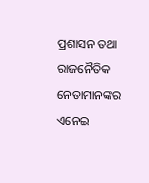ପ୍ରଶାସନ ତଥା ରାଜନୈତିକ ନେତାମାନଙ୍କର ଏନେଇ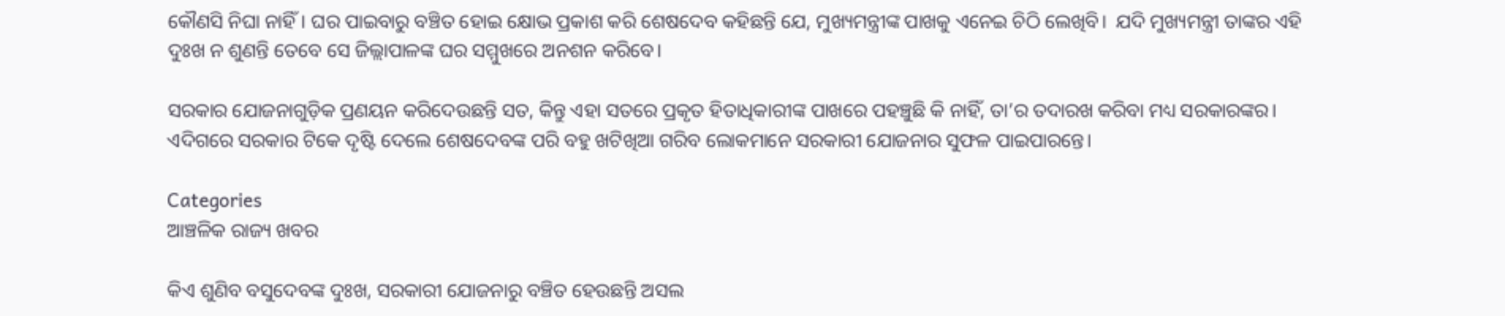କୌଣସି ନିଘା ନାହିଁ। ଘର ପାଇବାରୁ ବଞ୍ଚିତ ହୋଇ କ୍ଷୋଭ ପ୍ରକାଶ କରି ଶେଷଦେବ କହିଛନ୍ତି ଯେ, ମୁଖ୍ୟମନ୍ତ୍ରୀଙ୍କ ପାଖକୁ ଏନେଇ ଚିଠି ଲେଖିବି।  ଯଦି ମୁଖ୍ୟମନ୍ତ୍ରୀ ତାଙ୍କର ଏହି ଦୁଃଖ ନ ଶୁଣନ୍ତି ତେବେ ସେ ଜିଲ୍ଲାପାଳଙ୍କ ଘର ସମ୍ମୁଖରେ ଅନଶନ କରିବେ।

ସରକାର ଯୋଜନାଗୁଡ଼ିକ ପ୍ରଣୟନ କରିଦେଉଛନ୍ତି ସତ, କିନ୍ତୁ ଏହା ସତରେ ପ୍ରକୃତ ହିତାଧିକାରୀଙ୍କ ପାଖରେ ପହଞ୍ଚୁଛି କି ନାହିଁ, ତା’ର ତଦାରଖ କରିବା ମଧ୍ୟ ସରକାରଙ୍କର। ଏଦିଗରେ ସରକାର ଟିକେ ଦୃଷ୍ଟି ଦେଲେ ଶେଷଦେବଙ୍କ ପରି ବହୁ ଖଟିଖିଆ ଗରିବ ଲୋକମାନେ ସରକାରୀ ଯୋଜନାର ସୁଫଳ ପାଇପାରନ୍ତେ।

Categories
ଆଞ୍ଚଳିକ ରାଜ୍ୟ ଖବର

କିଏ ଶୁଣିବ ବସୁଦେବଙ୍କ ଦୁଃଖ, ସରକାରୀ ଯୋଜନାରୁ ବଞ୍ଚିତ ହେଉଛନ୍ତି ଅସଲ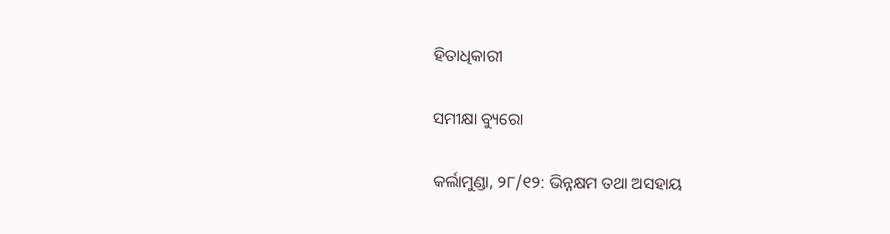ହିତାଧିକାରୀ

ସମୀକ୍ଷା ବ୍ୟୁରୋ

କର୍ଲାମୁଣ୍ଡା, ୨୮/୧୨: ଭିନ୍ନକ୍ଷମ ତଥା ଅସହାୟ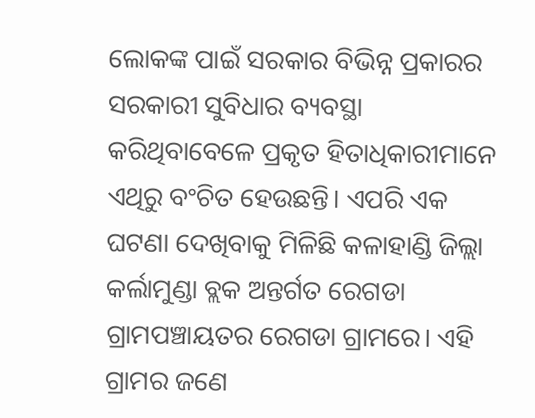ଲୋକଙ୍କ ପାଇଁ ସରକାର ବିଭିନ୍ନ ପ୍ରକାରର ସରକାରୀ ସୁବିଧାର ବ୍ୟବସ୍ଥା କରିଥିବାବେଳେ ପ୍ରକୃତ ହିତାଧିକାରୀମାନେ ଏଥିରୁ ବଂଚିତ ହେଉଛନ୍ତି। ଏପରି ଏକ ଘଟଣା ଦେଖିବାକୁ ମିଳିଛି କଳାହାଣ୍ଡି ଜିଲ୍ଲା କର୍ଲାମୁଣ୍ଡା ବ୍ଲକ ଅନ୍ତର୍ଗତ ରେଗଡା ଗ୍ରାମପଞ୍ଚାୟତର ରେଗଡା ଗ୍ରାମରେ। ଏହି ଗ୍ରାମର ଜଣେ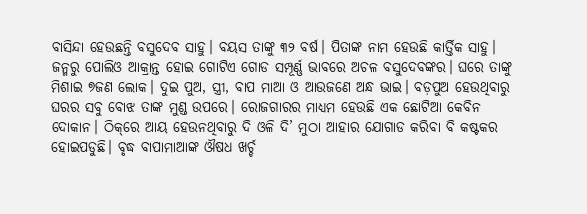ବାସିନ୍ଦା ହେଉଛନ୍ତି ବସୁଦେବ ସାହୁ। ବୟସ ତାଙ୍କୁ ୩୨ ବର୍ଷ। ପିତାଙ୍କ ନାମ ହେଉଛି କାର୍ତ୍ତିକ ସାହୁ। ଜନ୍ମରୁ ପୋଲିଓ ଆକ୍ରାନ୍ତ ହୋଇ ଗୋଟିଏ ଗୋଡ ସମ୍ପୂର୍ଣ୍ଣ ଭାବରେ ଅଚଳ ବସୁଦେବଙ୍କର। ଘରେ ତାଙ୍କୁ ମିଶାଇ ୭ଜଣ ଲୋକ। ଦୁଇ ପୁଅ, ସ୍ତ୍ରୀ, ବାପ ମାଆ ଓ ଆଉଜଣେ ଅନ୍ଧ ଭାଇ। ବଡ଼ପୁଅ ହେଉଥିବାରୁ ଘରର ସବୁ ବୋଝ ତାଙ୍କ ମୁଣ୍ଡ ଉପରେ। ରୋଜଗାରର ମାଧ୍ୟମ ହେଉଛି ଏକ ଛୋଟିଆ କେବିନ ଦୋକାନ। ଠିକ୍‌ରେ ଆୟ ହେଉନଥିବାରୁ ଦି ଓଳି ଦି’ ମୁଠା ଆହାର ଯୋଗାଡ କରିବା ବି କଷ୍ଟକର ହୋଇପଡୁଛି। ବୃଦ୍ଧ ବାପାମାଆଙ୍କ ଔଷଧ ଖର୍ଚ୍ଚ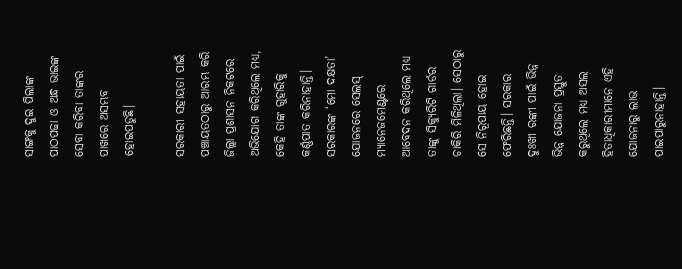ସାଙ୍ଗକୁ ଦୁଇ ପିଲାଙ୍କ ପାଠପଢା ଓ ଅନ୍ଧ ଭାଇଙ୍କ ସେବା କରିବା ତାଙ୍କର ପାଖରେ ଅସମ୍ଭବ ହୋଇପଡୁଛି।

ସରକାରୀ ସହାୟତା ପାଇଁ ପଞ୍ଚାୟତଠାରୁ ଆରମ୍ଭ କରି ଜିଲ୍ଲା ପ୍ରଶାସନ ନିକଟରେ ଅଭିଯୋଗ କରିଥିଲେ ମଧ୍ୟ, କେହି ତାଙ୍କ ଗୁହାରିକୁ କର୍ଣ୍ଣପାତ କରିନାହାନ୍ତି। ସରକାରଙ୍କ ‘ମୋ ଦକ୍ଷତା’ ଯୋଜନରେ ସେଲସ୍‌ ମ୍ୟାନେଜମେଣ୍ଟରେ ଆବେଦନ କରିଥିଲେ ମଧ୍ୟ ତାଙ୍କୁ ସିକ୍ୟୁରିଟି ଗାର୍ଡର ଚାକିରି ମିଳିଥିଲା। ସେଠାରୁ ସେ ନିରୂପାୟ ହୋଇ ଫେରିଛନ୍ତି। ସରକାର ଦୁଃଖୀ ରଙ୍କୀ ପାଇଁ ଭିନ୍ନ ଭିନ୍ନ ଯୋଜନା ପ୍ରସ୍ତୁତ କରୁଥିଲେ ମଧ୍ୟ ଅସଲ ହିତାଧିକାରୀମାନେ ଏହି ଯୋଜନାରୁ ଲାଭ ପାଇପାରୁନାହାନ୍ତି।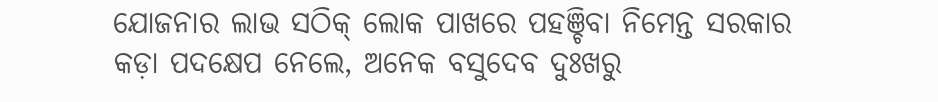ଯୋଜନାର ଲାଭ ସଠିକ୍‌ ଲୋକ ପାଖରେ ପହଞ୍ଚିବା ନିମେନ୍ତ ସରକାର କଡ଼ା ପଦକ୍ଷେପ ନେଲେ, ଅନେକ ବସୁଦେବ ଦୁଃଖରୁ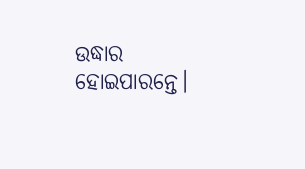ଉଦ୍ଧାର ହୋଇପାରନ୍ତେ।